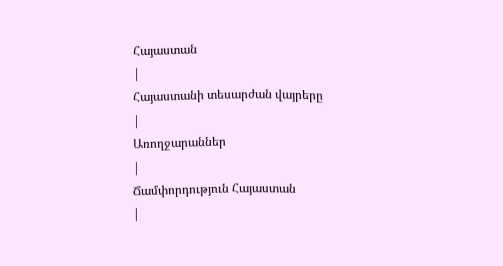Հայաստան
|
Հայաստանի տեսարժան վայրերը
|
Առողջարաններ
|
Ճամփորդություն Հայաստան
|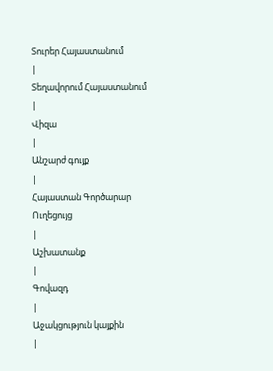Տուրեր Հայաստանում
|
Տեղավորում Հայաստանում
|
Վիզա
|
Անշարժ գույք
|
Հայաստան Գործարար Ուղեցույց
|
Աշխատանք
|
Գովազդ
|
Աջակցություն կայքին
|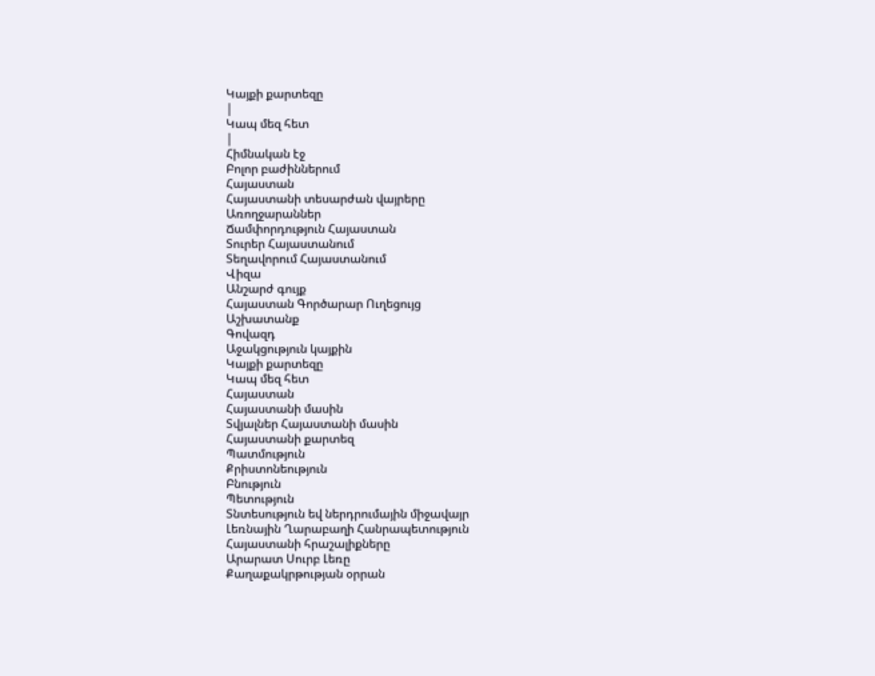Կայքի քարտեզը
|
Կապ մեզ հետ
|
Հիմնական էջ
Բոլոր բաժիններում
Հայաստան
Հայաստանի տեսարժան վայրերը
Առողջարաններ
Ճամփորդություն Հայաստան
Տուրեր Հայաստանում
Տեղավորում Հայաստանում
Վիզա
Անշարժ գույք
Հայաստան Գործարար Ուղեցույց
Աշխատանք
Գովազդ
Աջակցություն կայքին
Կայքի քարտեզը
Կապ մեզ հետ
Հայաստան
Հայաստանի մասին
Տվյալներ Հայաստանի մասին
Հայաստանի քարտեզ
Պատմություն
Քրիստոնեություն
Բնություն
Պետություն
Տնտեսություն եվ ներդրումային միջավայր
Լեռնային Ղարաբաղի Հանրապետություն
Հայաստանի հրաշալիքները
Արարատ Սուրբ Լեռը
Քաղաքակրթության օրրան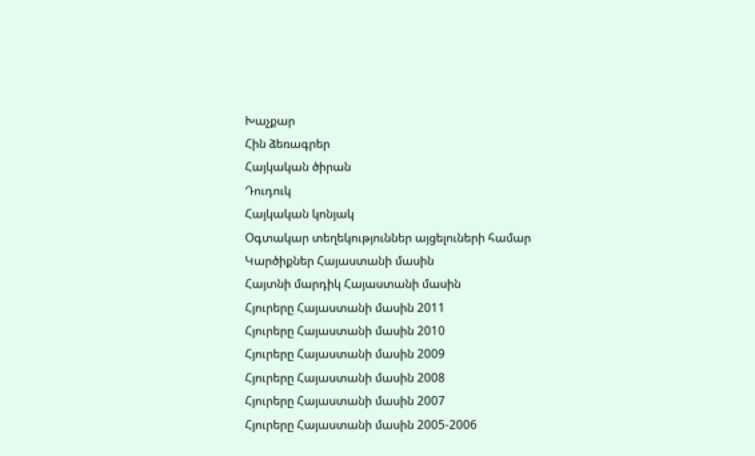Խաչքար
Հին ձեռագրեր
Հայկական ծիրան
Դուդուկ
Հայկական կոնյակ
Օգտակար տեղեկություններ այցելուների համար
Կարծիքներ Հայաստանի մասին
Հայտնի մարդիկ Հայաստանի մասին
Հյուրերը Հայաստանի մասին 2011
Հյուրերը Հայաստանի մասին 2010
Հյուրերը Հայաստանի մասին 2009
Հյուրերը Հայաստանի մասին 2008
Հյուրերը Հայաստանի մասին 2007
Հյուրերը Հայաստանի մասին 2005-2006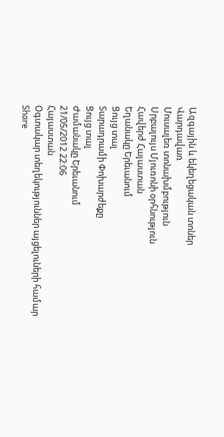Ազգային և եկեղեցական տոներ
Վարդավառ
Մուսալեռ տոնախմբություն
Սրբալույս Մյուռոնի օրհնություն
Հավերժ Հայաստան
Եղանակը Երեւանում
Ցույց տալ
Տարադրամի Փոխարժեքը
Ցույց տալ
Ժամանակը Երեւանում
21/05/2012 22:06
Հայաստան
Օգտակար տեղեկություններ այցելուների համար
Share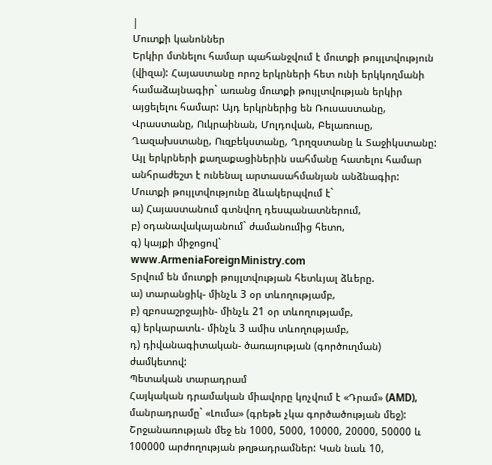|
Մուտքի կանոններ
Երկիր մտնելու համար պահանջվում է մուտքի թույլտվություն (վիզա): Հայաստանը որոշ երկրների հետ ունի երկկողմանի համաձայնագիր` առանց մուտքի թույլտվության երկիր այցելելու համար: Այդ երկրներից են Ռուսաստանը, Վրաստանը, Ուկրաինան, Մոլդովան, Բելառուսը, Ղազախստանը, Ուզբեկստանը, Ղրղզստանը և Տաջիկստանը: Այլ երկրների քաղաքացիներին սահմանը հատելու համար անհրաժեշտ է ունենալ արտասահմանյան անձնագիր: Մուտքի թույլտվությունը ձևակերպվում է`
ա) Հայաստանում գտնվող դեսպանատներում,
բ) օդանավակայանում` ժամանումից հետո,
գ) կայքի միջոցով`
www.ArmeniaForeignMinistry.com
Տրվում են մուտքի թույլտվության հետևյալ ձևերը.
ա) տարանցիկ- մինչև 3 օր տևողությամբ,
բ) զբոսաշրջային- մինչև 21 օր տևողությամբ,
գ) երկարատև- մինչև 3 ամիս տևողությամբ,
դ) դիվանագիտական- ծառայության (գործուղման) ժամկետով:
Պետական տարադրամ
Հայկական դրամական միավորը կոչվում է «Դրամ» (AMD), մանրադրամը` «Լումա» (գրեթե չկա գործածության մեջ): Շրջանառության մեջ են 1000, 5000, 10000, 20000, 50000 և 100000 արժողության թղթադրամներ: Կան նաև 10,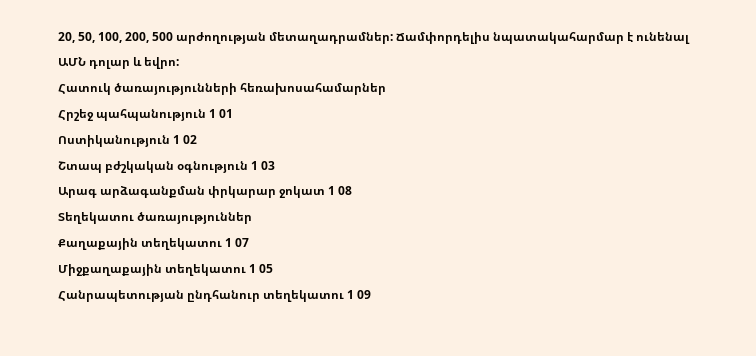20, 50, 100, 200, 500 արժողության մետաղադրամներ: Ճամփորդելիս նպատակահարմար է ունենալ ԱՄՆ դոլար և եվրո:
Հատուկ ծառայությունների հեռախոսահամարներ
Հրշեջ պահպանություն 1 01
Ոստիկանություն 1 02
Շտապ բժշկական օգնություն 1 03
Արագ արձագանքման փրկարար ջոկատ 1 08
Տեղեկատու ծառայություններ
Քաղաքային տեղեկատու 1 07
Միջքաղաքային տեղեկատու 1 05
Հանրապետության ընդհանուր տեղեկատու 1 09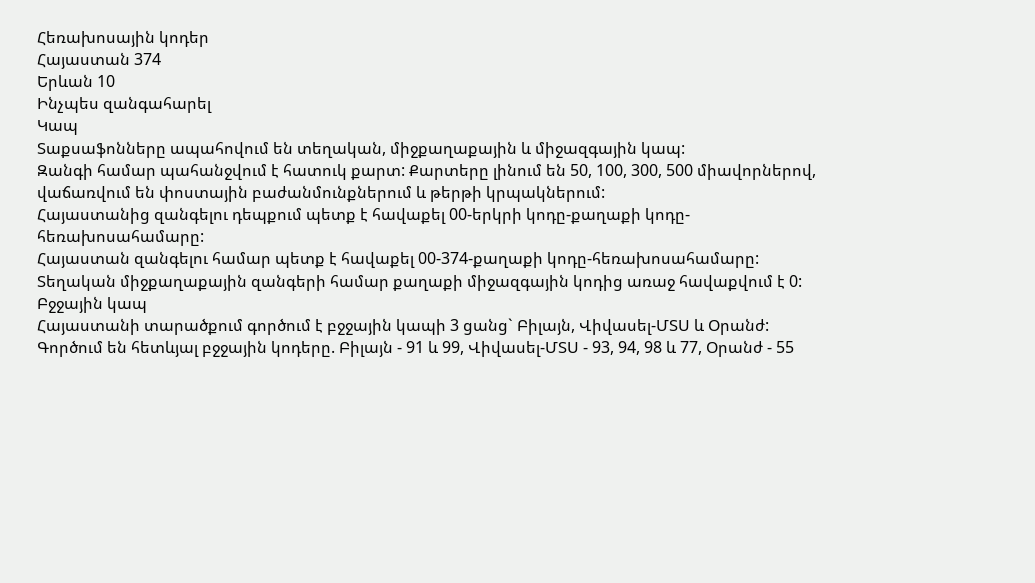Հեռախոսային կոդեր
Հայաստան 374
Երևան 10
Ինչպես զանգահարել
Կապ
Տաքսաֆոնները ապահովում են տեղական, միջքաղաքային և միջազգային կապ:
Զանգի համար պահանջվում է հատուկ քարտ: Քարտերը լինում են 50, 100, 300, 500 միավորներով, վաճառվում են փոստային բաժանմունքներում և թերթի կրպակներում:
Հայաստանից զանգելու դեպքում պետք է հավաքել 00-երկրի կոդը-քաղաքի կոդը-հեռախոսահամարը:
Հայաստան զանգելու համար պետք է հավաքել 00-374-քաղաքի կոդը-հեռախոսահամարը:
Տեղական միջքաղաքային զանգերի համար քաղաքի միջազգային կոդից առաջ հավաքվում է 0:
Բջջային կապ
Հայաստանի տարածքում գործում է բջջային կապի 3 ցանց` Բիլայն, Վիվասել-ՄՏՍ և Օրանժ:
Գործում են հետևյալ բջջային կոդերը. Բիլայն - 91 և 99, Վիվասել-ՄՏՍ - 93, 94, 98 և 77, Օրանժ - 55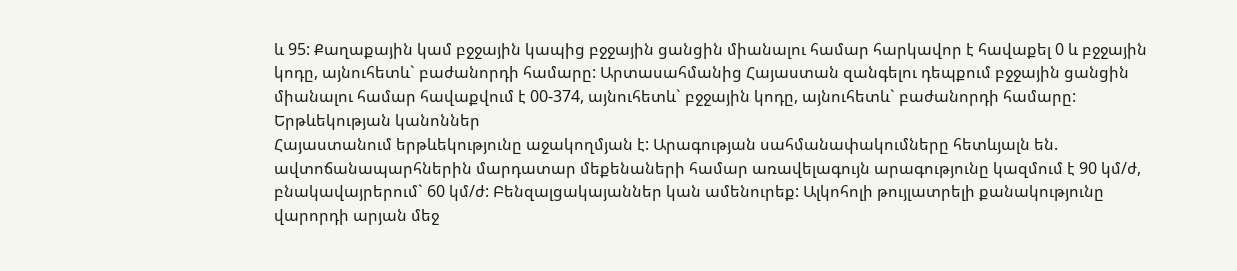և 95: Քաղաքային կամ բջջային կապից բջջային ցանցին միանալու համար հարկավոր է հավաքել 0 և բջջային կոդը, այնուհետև` բաժանորդի համարը: Արտասահմանից Հայաստան զանգելու դեպքում բջջային ցանցին միանալու համար հավաքվում է 00-374, այնուհետև` բջջային կոդը, այնուհետև` բաժանորդի համարը:
Երթևեկության կանոններ
Հայաստանում երթևեկությունը աջակողմյան է: Արագության սահմանափակումները հետևյալն են. ավտոճանապարհներին մարդատար մեքենաների համար առավելագույն արագությունը կազմում է 90 կմ/ժ, բնակավայրերում` 60 կմ/ժ: Բենզալցակայաններ կան ամենուրեք: Ալկոհոլի թույլատրելի քանակությունը վարորդի արյան մեջ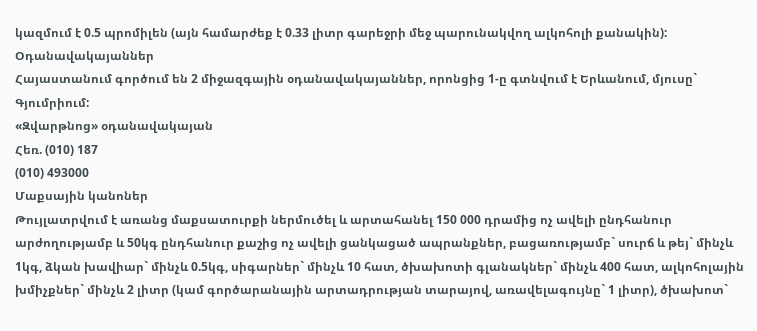կազմում է 0.5 պրոմիլեն (այն համարժեք է 0.33 լիտր գարեջրի մեջ պարունակվող ալկոհոլի քանակին):
Օդանավակայաններ
Հայաստանում գործում են 2 միջազգային օդանավակայաններ, որոնցից 1-ը գտնվում է Երևանում, մյուսը` Գյումրիում:
«Զվարթնոց» օդանավակայան
Հեռ. (010) 187
(010) 493000
Մաքսային կանոներ
Թույլատրվում է առանց մաքսատուրքի ներմուծել և արտահանել 150 000 դրամից ոչ ավելի ընդհանուր արժողությամբ և 50կգ ընդհանուր քաշից ոչ ավելի ցանկացած ապրանքներ, բացառությամբ` սուրճ և թեյ` մինչև 1կգ, ձկան խավիար` մինչև 0.5կգ, սիգարներ` մինչև 10 հատ, ծխախոտի գլանակներ` մինչև 400 հատ, ալկոհոլային խմիչքներ` մինչև 2 լիտր (կամ գործարանային արտադրության տարայով, առավելագույնը` 1 լիտր), ծխախոտ`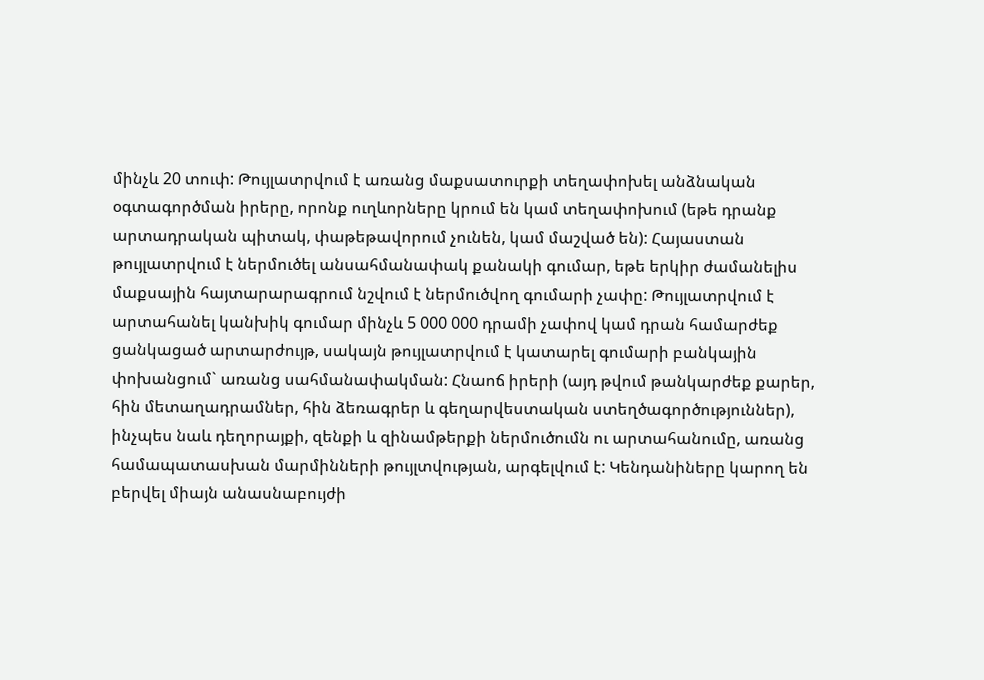մինչև 20 տուփ: Թույլատրվում է առանց մաքսատուրքի տեղափոխել անձնական օգտագործման իրերը, որոնք ուղևորները կրում են կամ տեղափոխում (եթե դրանք արտադրական պիտակ, փաթեթավորում չունեն, կամ մաշված են): Հայաստան թույլատրվում է ներմուծել անսահմանափակ քանակի գումար, եթե երկիր ժամանելիս մաքսային հայտարարագրում նշվում է ներմուծվող գումարի չափը: Թույլատրվում է արտահանել կանխիկ գումար մինչև 5 000 000 դրամի չափով կամ դրան համարժեք ցանկացած արտարժույթ, սակայն թույլատրվում է կատարել գումարի բանկային փոխանցում` առանց սահմանափակման: Հնաոճ իրերի (այդ թվում թանկարժեք քարեր, հին մետաղադրամներ, հին ձեռագրեր և գեղարվեստական ստեղծագործություններ), ինչպես նաև դեղորայքի, զենքի և զինամթերքի ներմուծումն ու արտահանումը, առանց համապատասխան մարմինների թույլտվության, արգելվում է: Կենդանիները կարող են բերվել միայն անասնաբույժի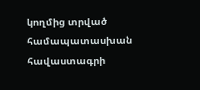կողմից տրված համապատասխան հավաստագրի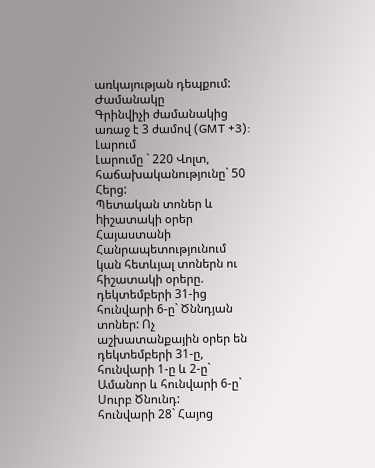առկայության դեպքում:
Ժամանակը
Գրինվիչի ժամանակից առաջ է 3 ժամով (GMT +3):
Լարում
Լարումը ` 220 Վոլտ, հաճախականությունը` 50 Հերց:
Պետական տոներ և hիշատակի օրեր
Հայաստանի Հանրապետությունում կան հետևյալ տոներն ու հիշատակի օրերը.
դեկտեմբերի 31-ից հունվարի 6-ը` Ծննդյան տոներ: Ոչ աշխատանքային օրեր են դեկտեմբերի 31-ը, հունվարի 1-ը և 2-ը` Ամանոր և հունվարի 6-ը` Սուրբ Ծնունդ:
հունվարի 28` Հայոց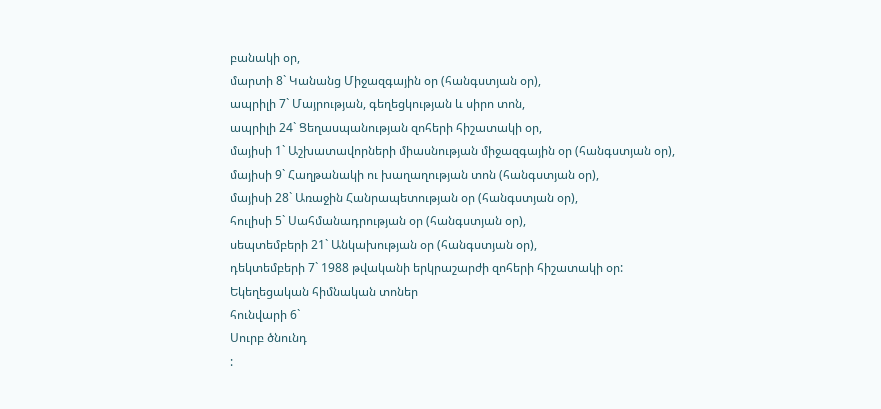բանակի օր,
մարտի 8` Կանանց Միջազգային օր (հանգստյան օր),
ապրիլի 7` Մայրության, գեղեցկության և սիրո տոն,
ապրիլի 24` Ցեղասպանության զոհերի հիշատակի օր,
մայիսի 1` Աշխատավորների միասնության միջազգային օր (հանգստյան օր),
մայիսի 9` Հաղթանակի ու խաղաղության տոն (հանգստյան օր),
մայիսի 28` Առաջին Հանրապետության օր (հանգստյան օր),
հուլիսի 5` Սահմանադրության օր (հանգստյան օր),
սեպտեմբերի 21` Անկախության օր (հանգստյան օր),
դեկտեմբերի 7` 1988 թվականի երկրաշարժի զոհերի հիշատակի օր:
Եկեղեցական հիմնական տոներ
հունվարի 6`
Սուրբ ծնունդ
: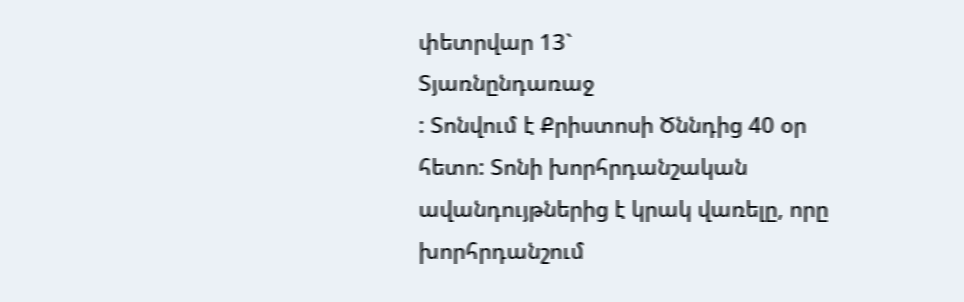փետրվար 13`
Տյառնընդառաջ
: Տոնվում է Քրիստոսի Ծննդից 40 օր հետո: Տոնի խորհրդանշական ավանդույթներից է կրակ վառելը, որը խորհրդանշում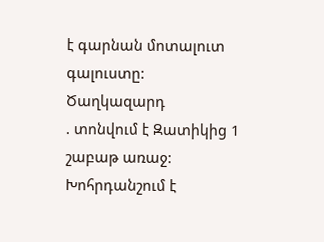է գարնան մոտալուտ գալուստը:
Ծաղկազարդ
. տոնվում է Զատիկից 1 շաբաթ առաջ: Խոհրդանշում է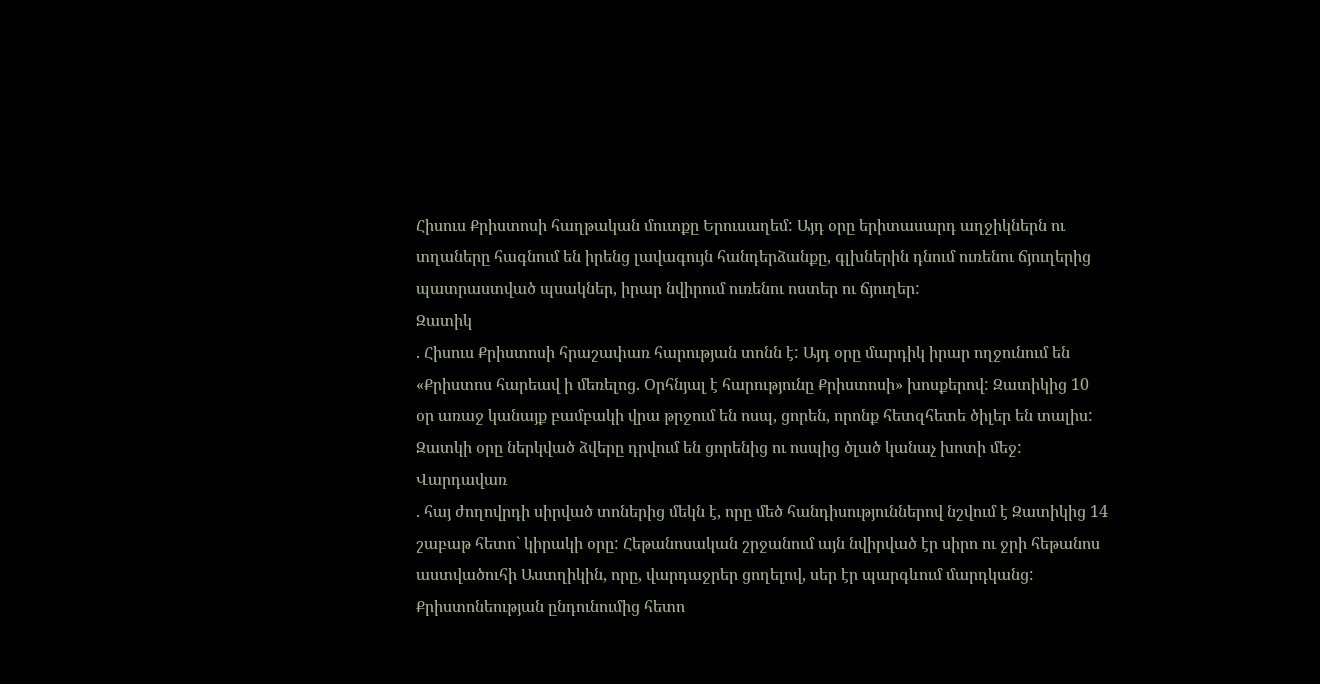Հիսուս Քրիստոսի հաղթական մուտքը Երուսաղեմ: Այդ օրը երիտասարդ աղջիկներն ու տղաները հագնում են իրենց լավագույն հանդերձանքը, գլխներին դնում ուռենու ճյուղերից պատրաստված պսակներ, իրար նվիրում ուռենու ոստեր ու ճյուղեր:
Զատիկ
. Հիսուս Քրիստոսի հրաշափառ հարության տոնն է: Այդ օրը մարդիկ իրար ողջունում են «Քրիստոս հարեավ ի մեռելոց. Օրհնյալ է հարությունը Քրիստոսի» խոսքերով: Զատիկից 10 օր առաջ կանայք բամբակի վրա թրջում են ոսպ, ցորեն, որոնք հետզհետե ծիլեր են տալիս: Զատկի օրը ներկված ձվերը դրվում են ցորենից ու ոսպից ծլած կանաչ խոտի մեջ:
Վարդավառ
. հայ ժողովրդի սիրված տոներից մեկն է, որը մեծ հանդիսություններով նշվում է Զատիկից 14 շաբաթ հետո` կիրակի օրը: Հեթանոսական շրջանում այն նվիրված էր սիրո ու ջրի հեթանոս աստվածուհի Աստղիկին, որը, վարդաջրեր ցողելով, սեր էր պարգևում մարդկանց: Քրիստոնեության ընդունումից հետո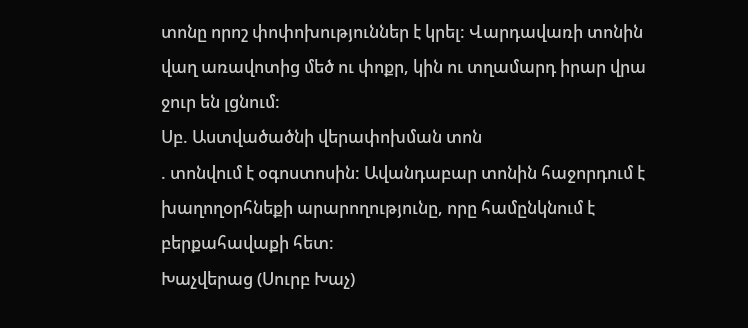տոնը որոշ փոփոխություններ է կրել: Վարդավառի տոնին վաղ առավոտից մեծ ու փոքր, կին ու տղամարդ իրար վրա ջուր են լցնում:
Սբ. Աստվածածնի վերափոխման տոն
. տոնվում է օգոստոսին: Ավանդաբար տոնին հաջորդում է խաղողօրհնեքի արարողությունը, որը համընկնում է բերքահավաքի հետ:
Խաչվերաց (Սուրբ Խաչ)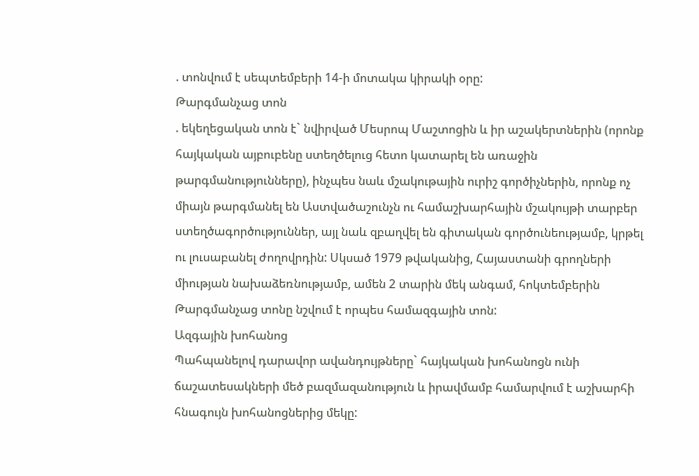. տոնվում է սեպտեմբերի 14-ի մոտակա կիրակի օրը:
Թարգմանչաց տոն
. եկեղեցական տոն է` նվիրված Մեսրոպ Մաշտոցին և իր աշակերտներին (որոնք հայկական այբուբենը ստեղծելուց հետո կատարել են առաջին թարգմանությունները), ինչպես նաև մշակութային ուրիշ գործիչներին, որոնք ոչ միայն թարգմանել են Աստվածաշունչն ու համաշխարհային մշակույթի տարբեր ստեղծագործություններ, այլ նաև զբաղվել են գիտական գործունեությամբ, կրթել ու լուսաբանել ժողովրդին: Սկսած 1979 թվականից, Հայաստանի գրողների միության նախաձեռնությամբ, ամեն 2 տարին մեկ անգամ, հոկտեմբերին Թարգմանչաց տոնը նշվում է որպես համազգային տոն:
Ազգային խոհանոց
Պահպանելով դարավոր ավանդույթները` հայկական խոհանոցն ունի ճաշատեսակների մեծ բազմազանություն և իրավմամբ համարվում է աշխարհի հնագույն խոհանոցներից մեկը: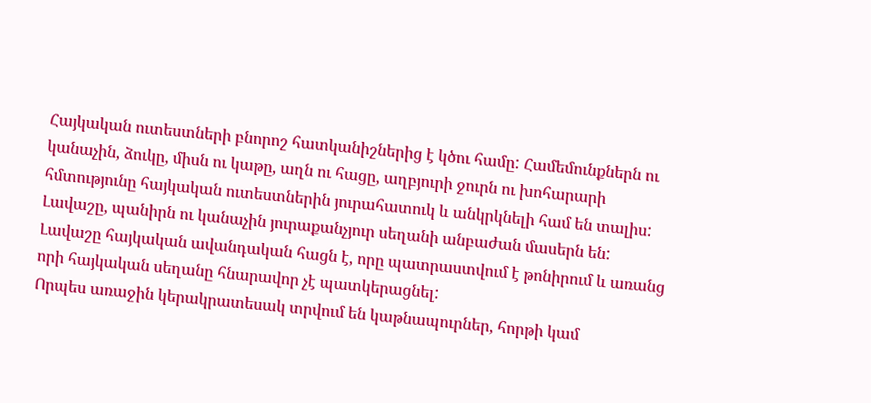Հայկական ուտեստների բնորոշ հատկանիշներից է կծու համը: Համեմունքներն ու կանաչին, ձուկը, միսն ու կաթը, աղն ու հացը, աղբյուրի ջուրն ու խոհարարի հմտությունը հայկական ուտեստներին յուրահատուկ և անկրկնելի համ են տալիս: Լավաշը, պանիրն ու կանաչին յուրաքանչյուր սեղանի անբաժան մասերն են: Լավաշը հայկական ավանդական հացն է, որը պատրաստվում է թոնիրում և առանց որի հայկական սեղանը հնարավոր չէ պատկերացնել:
Որպես առաջին կերակրատեսակ տրվում են կաթնապուրներ, հորթի կամ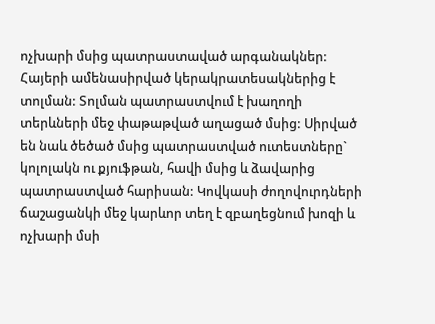ոչխարի մսից պատրաստաված արգանակներ: Հայերի ամենասիրված կերակրատեսակներից է տոլման: Տոլման պատրաստվում է խաղողի տերևների մեջ փաթաթված աղացած մսից: Սիրված են նաև ծեծած մսից պատրաստված ուտեստները` կոլոլակն ու քյուֆթան, հավի մսից և ձավարից պատրաստված հարիսան: Կովկասի ժողովուրդների ճաշացանկի մեջ կարևոր տեղ է զբաղեցնում խոզի և ոչխարի մսի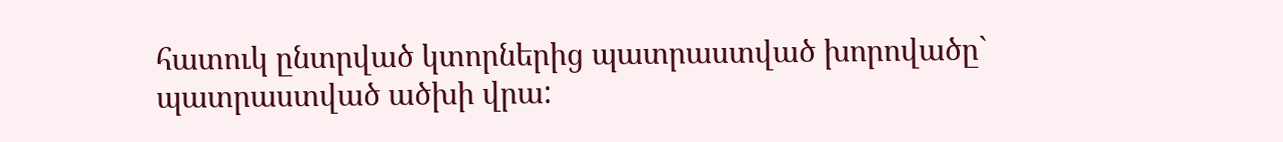հատուկ ընտրված կտորներից պատրաստված խորովածը` պատրաստված ածխի վրա: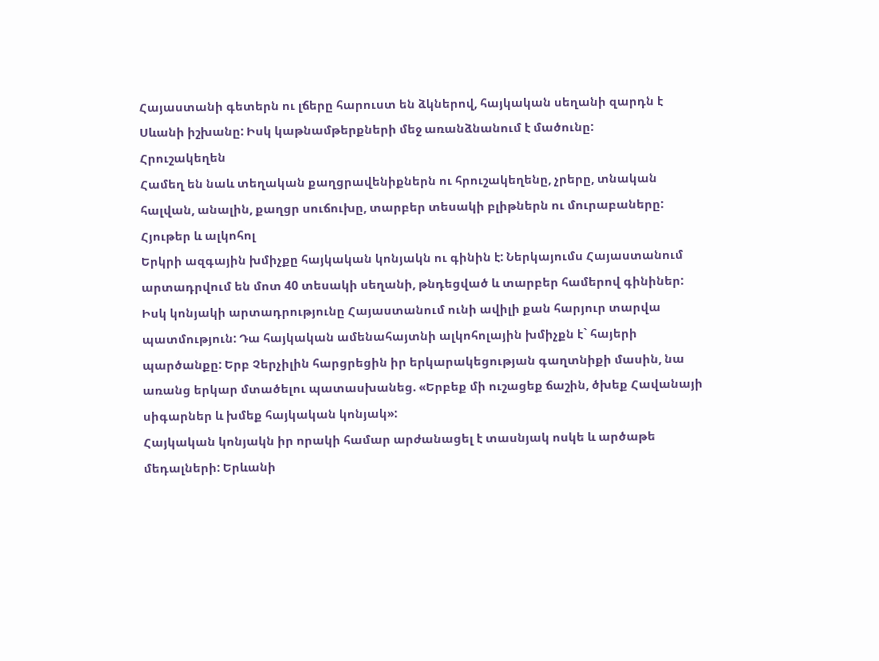Հայաստանի գետերն ու լճերը հարուստ են ձկներով, հայկական սեղանի զարդն է Սևանի իշխանը: Իսկ կաթնամթերքների մեջ առանձնանում է մածունը:
Հրուշակեղեն
Համեղ են նաև տեղական քաղցրավենիքներն ու հրուշակեղենը, չրերը, տնական հալվան, անալին, քաղցր սուճուխը, տարբեր տեսակի բլիթներն ու մուրաբաները:
Հյութեր և ալկոհոլ
Երկրի ազգային խմիչքը հայկական կոնյակն ու գինին է: Ներկայումս Հայաստանում արտադրվում են մոտ 40 տեսակի սեղանի, թնդեցված և տարբեր համերով գինիներ: Իսկ կոնյակի արտադրությունը Հայաստանում ունի ավիլի քան հարյուր տարվա պատմություն: Դա հայկական ամենահայտնի ալկոհոլային խմիչքն է` հայերի պարծանքը: Երբ Չերչիլին հարցրեցին իր երկարակեցության գաղտնիքի մասին, նա առանց երկար մտածելու պատասխանեց. «Երբեք մի ուշացեք ճաշին, ծխեք Հավանայի սիգարներ և խմեք հայկական կոնյակ»:
Հայկական կոնյակն իր որակի համար արժանացել է տասնյակ ոսկե և արծաթե մեդալների: Երևանի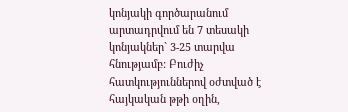կոնյակի գործարանում արտադրվում են 7 տեսակի կոնյակներ` 3-25 տարվա հնությամբ: Բուժիչ հատկություններով օժտված է հայկական թթի օղին,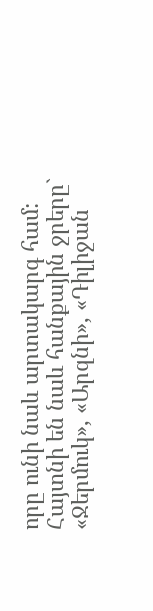որը ունի նաև արտակարգ համ: Հայտնի են նաև հանքային ջրերը` «Ջերմուկ», «Արզնի», «Դիլիջան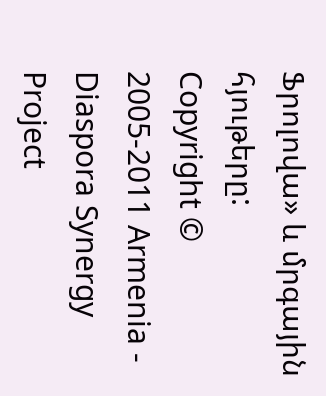Ֆրոլովա» և մրգային հյութերը:
Copyright © 2005-2011 Armenia - Diaspora Synergy Project